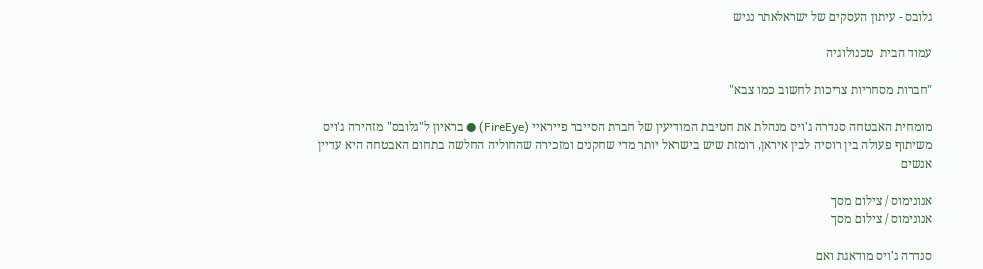גלובס - עיתון העסקים של ישראלאתר נגיש

עמוד הבית  טכנולוגיה

"חברות מסחריות צריכות לחשוב כמו צבא"

מומחית האבטחה סנדרה ג'ויס מנהלת את חטיבת המודיעין של חברת הסייבר פייראיי (FireEye) ● בראיון ל"גלובס" מזהירה ג'ויס משיתוף פעולה בין רוסיה לבין איראן, רומזת שיש בישראל יותר מדי שחקנים ומזכירה שהחוליה החלשה בתחום האבטחה היא עדיין אנשים

אנונימוס / צילום מסך
אנונימוס / צילום מסך

סנדרה ג'ויס מודאגת ואם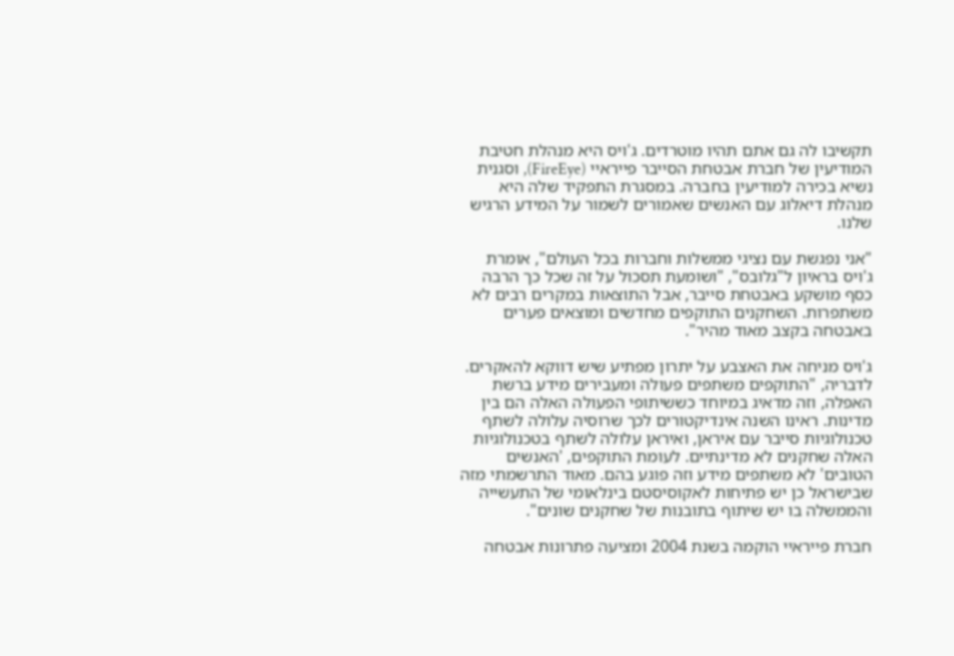תקשיבו לה גם אתם תהיו מוטרדים. ג'ויס היא מנהלת חטיבת המודיעין של חברת אבטחת הסייבר פייראיי (FireEye), וסגנית נשיא בכירה למודיעין בחברה. במסגרת התפקיד שלה היא מנהלת דיאלוג עם האנשים שאמורים לשמור על המידע הרגיש שלנו.

"אני נפגשת עם נציגי ממשלות וחברות בכל העולם", אומרת ג'ויס בראיון ל"גלובס", "ושומעת תסכול על זה שכל כך הרבה כסף מושקע באבטחת סייבר, אבל התוצאות במקרים רבים לא משתפרות. השחקנים התוקפים מחדשים ומוצאים פערים באבטחה בקצב מאוד מהיר".

ג'ויס מניחה את האצבע על יתרון מפתיע שיש דווקא להאקרים. לדבריה, "התוקפים משתפים פעולה ומעבירים מידע ברשת האפלה, וזה מדאיג במיוחד כששיתופי הפעולה האלה הם בין מדינות. ראינו השנה אינדיקטורים לכך שרוסיה עלולה לשתף טכנולוגיות סייבר עם איראן, ואיראן עלולה לשתף בטכנולוגיות האלה שחקנים לא מדינתיים. לעומת התוקפים, 'האנשים הטובים' לא משתפים מידע וזה פוגע בהם. מאוד התרשמתי מזה שבישראל כן יש פתיחות לאקוסיסטם בינלאומי של התעשייה והממשלה בו יש שיתוף בתובנות של שחקנים שונים".

חברת פייראיי הוקמה בשנת 2004 ומציעה פתרונות אבטחה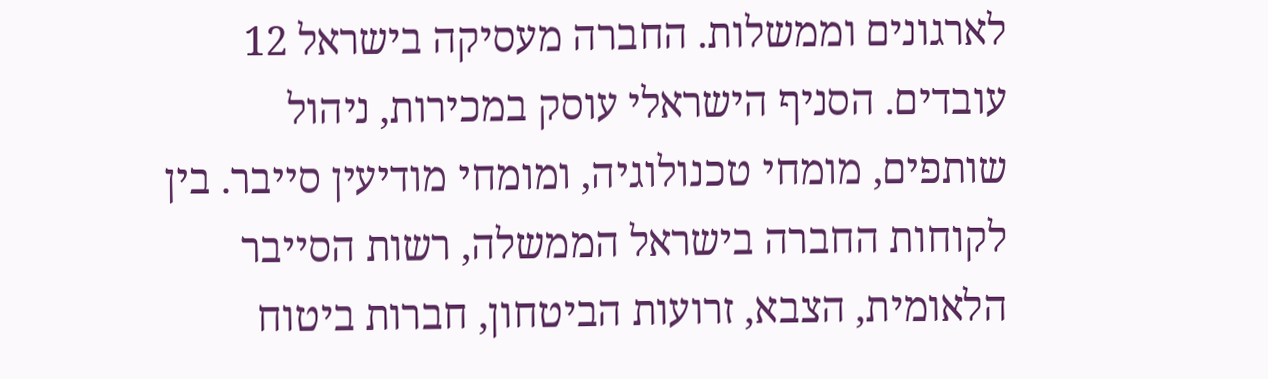לארגונים וממשלות. החברה מעסיקה בישראל 12 עובדים. הסניף הישראלי עוסק במכירות, ניהול שותפים, מומחי טכנולוגיה, ומומחי מודיעין סייבר. בין לקוחות החברה בישראל הממשלה, רשות הסייבר הלאומית, הצבא, זרועות הביטחון, חברות ביטוח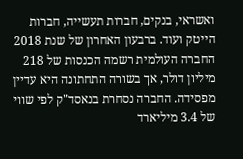ואשראי, בנקים, חברות תעשייה, חברות הייטק ועוד. ברבעון האחרון של שנת 2018 החברה העולמית רשמה הכנסות של 218 מיליון דולר, אך בשורה התחתונה היא עדיין מפסידה. החברה נסחרת בנאסד"ק לפי שווי של 3.4 מיליארד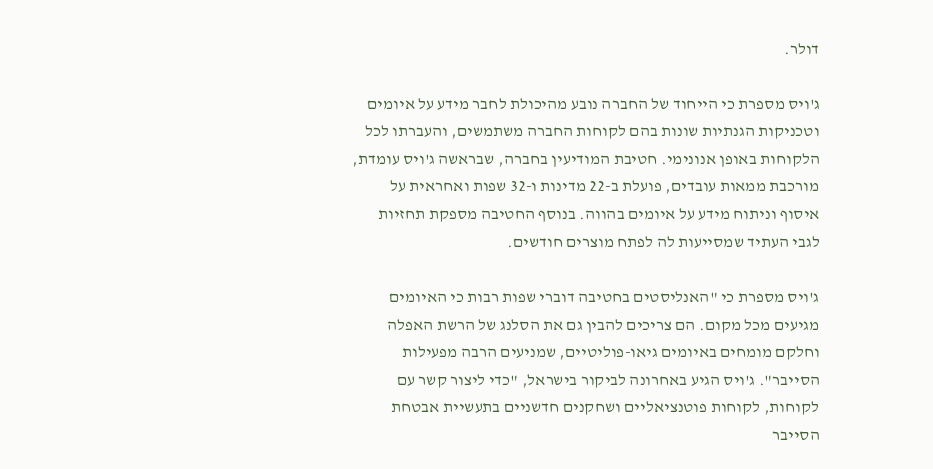דולר.

ג'ויס מספרת כי הייחוד של החברה נובע מהיכולת לחבר מידע על איומים וטכניקות הגנתיות שונות בהם לקוחות החברה משתמשים, והעברתו לכל הלקוחות באופן אנונימי. חטיבת המודיעין בחברה, שבראשה ג'ויס עומדת, מורכבת ממאות עובדים, פועלת ב-22 מדינות ו-32 שפות ואחראית על איסוף וניתוח מידע על איומים בהווה. בנוסף החטיבה מספקת תחזיות לגבי העתיד שמסייעות לה לפתח מוצרים חודשים.

ג'ויס מספרת כי "האנליסטים בחטיבה דוברי שפות רבות כי האיומים מגיעים מכל מקום. הם צריכים להבין גם את הסלנג של הרשת האפלה וחלקם מומחים באיומים גיאו-פוליטיים, שמניעים הרבה מפעילות הסייבר". ג'ויס הגיע באחרונה לביקור בישראל, "כדי ליצור קשר עם לקוחות, לקוחות פוטנציאליים ושחקנים חדשניים בתעשיית אבטחת הסייבר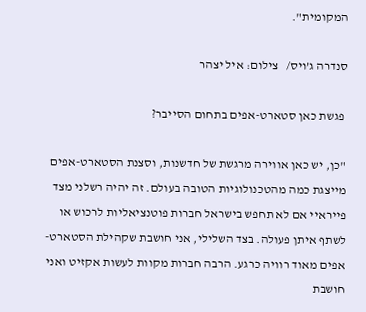המקומית".

סנדרה ג’ויס/   צילום: איל יצהר

 פגשת כאן סטארט-אפים בתחום הסייבר?

"כן, יש כאן אווירה מרגשת של חדשנות, וסצנת הסטארט-אפים מייצגת כמה מהטכנולוגיות הטובה בעולם. זה יהיה רשלני מצד פייראיי אם לא תחפש בישראל חברות פוטנציאליות לרכוש או לשתף איתן פעולה. בצד השלילי, אני חושבת שקהילת הסטארט-אפים מאוד רוויה כרגע. הרבה חברות מקוות לעשות אקזיט ואני חושבת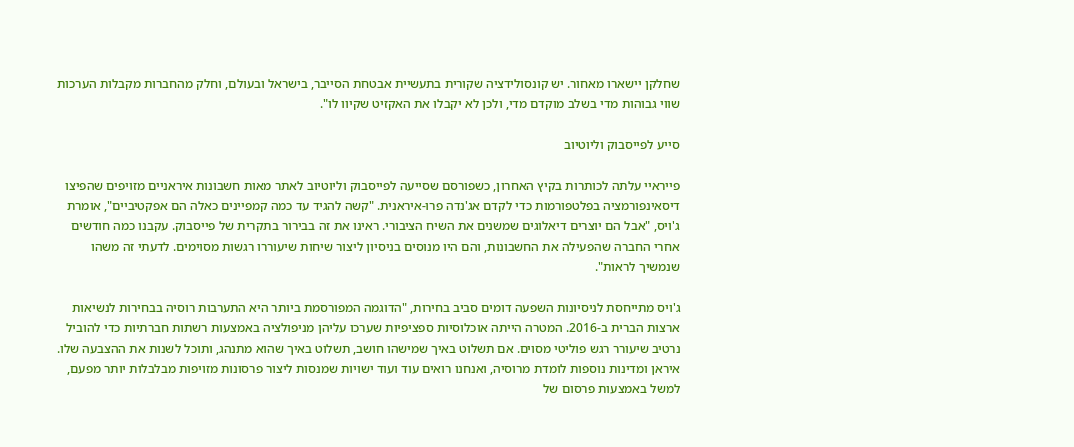שחלקן יישארו מאחור. יש קונסולידציה שקורית בתעשיית אבטחת הסייבר, בישראל ובעולם, וחלק מהחברות מקבלות הערכות שווי גבוהות מדי בשלב מוקדם מדי, ולכן לא יקבלו את האקזיט שקיוו לו".

סייע לפייסבוק וליוטיוב

פייראיי עלתה לכותרות בקיץ האחרון, כשפורסם שסייעה לפייסבוק וליוטיוב לאתר מאות חשבונות איראניים מזויפים שהפיצו דיסאינפורמציה בפלטפורמות כדי לקדם אג'נדה פרו-איראנית. "קשה להגיד עד כמה קמפיינים כאלה הם אפקטיביים", אומרת ג'ויס, "אבל הם יוצרים דיאלוגים שמשנים את השיח הציבורי. ראינו את זה בבירור בתקרית של פייסבוק. עקבנו כמה חודשים אחרי החברה שהפעילה את החשבונות, והם היו מנוסים בניסיון ליצור שיחות שיעוררו רגשות מסוימים. לדעתי זה משהו שנמשיך לראות".

ג'ויס מתייחסת לניסיונות השפעה דומים סביב בחירות, "הדוגמה המפורסמת ביותר היא התערבות רוסיה בבחירות לנשיאות ארצות הברית ב-2016. המטרה הייתה אוכלוסיות ספציפיות שערכו עליהן מניפולציה באמצעות רשתות חברתיות כדי להוביל נרטיב שיעורר רגש פוליטי מסוים. אם תשלוט באיך שמישהו חושב, תשלוט באיך שהוא מתנהג, ותוכל לשנות את ההצבעה שלו. איראן ומדינות נוספות לומדת מרוסיה, ואנחנו רואים עוד ועוד ישויות שמנסות ליצור פרסונות מזויפות מבלבלות יותר מפעם, למשל באמצעות פרסום של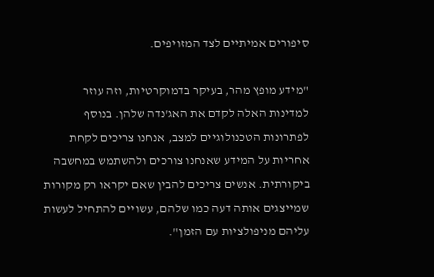סיפורים אמיתיים לצד המזויפים.

"מידע מופץ מהר, בעיקר בדמוקרטיות, וזה עוזר למדינות האלה לקדם את האג'נדה שלהן. בנוסף לפתרונות הטכנולוגיים למצב, אנחנו צריכים לקחת אחריות על המידע שאנחנו צורכים ולהשתמש במחשבה ביקורתית. אנשים צריכים להבין שאם יקראו רק מקורות שמייצגים אותה דעה כמו שלהם, עשויים להתחיל לעשות עליהם מניפולציות עם הזמן".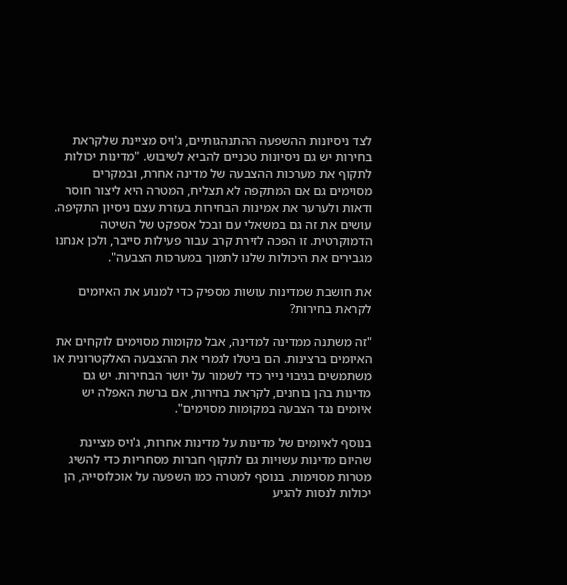לצד ניסיונות ההשפעה ההתנהגותיים, ג'ויס מציינת שלקראת בחירות יש גם ניסיונות טכניים להביא לשיבוש. "מדינות יכולות לתקוף את מערכות ההצבעה של מדינה אחרת, ובמקרים מסוימים גם אם המתקפה לא תצליח, המטרה היא ליצור חוסר ודאות ולערער את אמינות הבחירות בעזרת עצם ניסיון התקיפה. עושים את זה גם במשאלי עם ובכל אספקט של השיטה הדמוקרטית. זו הפכה לזירת קרב עבור פעילות סייבר, ולכן אנחנו מגבירים את היכולות שלנו לתמוך במערכות הצבעה".

את חושבת שמדינות עושות מספיק כדי למנוע את האיומים לקראת בחירות?

"זה משתנה ממדינה למדינה, אבל מקומות מסוימים לוקחים את האיומים ברצינות. הם ביטלו לגמרי את ההצבעה האלקטרונית או משתמשים בגיבוי נייר כדי לשמור על יושר הבחירות. יש גם מדינות בהן בוחנים, לקראת בחירות, אם ברשת האפלה יש איומים נגד הצבעה במקומות מסוימים".

בנוסף לאיומים של מדינות על מדינות אחרות, ג'ויס מציינת שהיום מדינות עשויות גם לתקוף חברות מסחריות כדי להשיג מטרות מסוימות. בנוסף למטרה כמו השפעה על אוכלוסייה, הן יכולות לנסות להגיע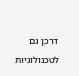דרכן גם לטכנולוגיות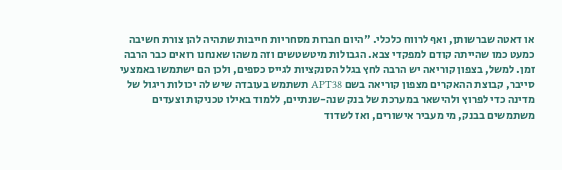או דאטה שברשותן, ואף לרווח כלכלי. "היום חברות מסחריות חייבות שתהיה להן צורת חשיבה כמעט כמו שהייתה קודם למפקדי צבא. הגבולות מיטשטשים וזה משהו שאנחנו רואים כבר הרבה זמן. למשל, בצפון קוריאה יש הרבה לחץ בגלל הסנקציות לגייס כספים, ולכן הם ישתמשו באמצעי סייבר, קבוצת ההאקרים מצפון קוריאה בשם APT38 תשתמש בעובדה שיש לה יכולות ריגול של מדינה כדי לפרוץ ולהישאר במערכת של בנק שנה-שנתיים, ללמוד באילו טכניקות וצעדים משתמשים בבנק, מי מעביר אישורים, ואז לשדוד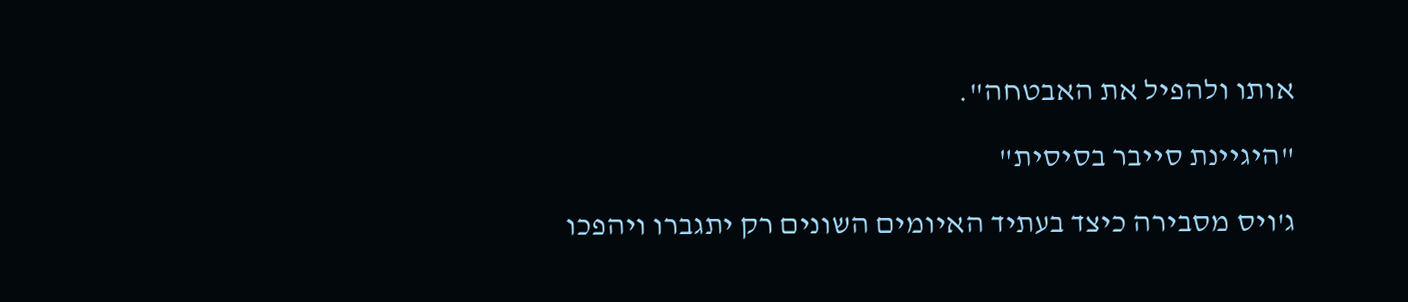אותו ולהפיל את האבטחה".

"היגיינת סייבר בסיסית"

ג'ויס מסבירה כיצד בעתיד האיומים השונים רק יתגברו ויהפכו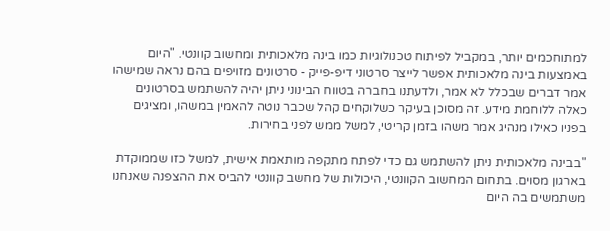למתוחכמים יותר, במקביל לפיתוח טכנולוגיות כמו בינה מלאכותית ומחשוב קוונטי. "היום באמצעות בינה מלאכותית אפשר לייצר סרטוני דיפ-פייק - סרטונים מזויפים בהם נראה שמישהו אמר דברים שבכלל לא אמר, ולדעתנו בחברה בטווח הבינוני ניתן יהיה להשתמש בסרטונים כאלה ללוחמת מידע. זה מסוכן בעיקר כשלוקחים קהל שכבר נוטה להאמין במשהו, ומציגים בפניו כאילו מנהיג אמר משהו בזמן קריטי, למשל ממש לפני בחירות.

"בבינה מלאכותית ניתן להשתמש גם כדי לפתח מתקפה מותאמת אישית, למשל כזו שממוקדת בארגון מסוים. בתחום המחשוב הקוונטי, היכולות של מחשב קוונטי להביס את ההצפנה שאנחנו משתמשים בה היום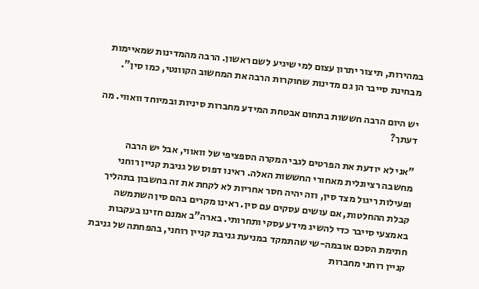במהירות, תיצור יתרון עצום למי שיגיע לשם ראשון. הרבה מהמדינות שמאיימות מבחינת סייבר הן גם מדינות שחוקרות הרבה את המחשוב הקוונטי, כמו סין".

יש היום הרבה חששות בתחום אבטחת המידע מחברות סיניות ובמיוחד וואווי. מה דעתך?

"אני לא יודעת את הפרטים לגבי המקרה הספציפי של וואווי, אבל יש הרבה מחשבה רציונלית מאחורי החששות האלה. ראינו דפוס של גניבת קניין רוחני ופעילות ריגול מצד סין, וזה יהיה חסר אחריות לא לקחת את זה בחשבון בתהליך קבלת ההחלטות, אם עושים עסקים עם סין. ראינו מקרים בהם סין השתמשה באמצעי סייבר כדי להשיג מידע עסקי ותחרותי. בארה"ב אמנם חזינו בעקבות חתימת הסכם אובמה-שי שהתמקד במניעת גניבת קניין רוחני, בהפחתה של גניבת קניין רוחני מחברות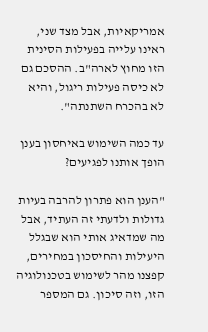אמריקאיות, אבל מצד שני, ראינו עלייה בפעילות הסינית הזו מחוץ לארה"ב. ההסכם גם לא כיסה פעילות ריגול, והיא לא בהכרח השתנתה".

עד כמה השימוש באיחסון בענן הופך אותנו לפגיעים?

"הענן הוא פתרון להרבה בעיות גדולות ולדעתי זה העתיד, אבל מה שמדאיג אותי הוא שבגלל היעילות והחיסכון במחירים, קפצנו מהר לשימוש בטכנולוגיה הזו, וזה סיכון. גם המספר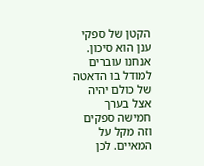הקטן של ספקי ענן הוא סיכון. אנחנו עוברים למודל בו הדאטה של כולם יהיה אצל בערך חמישה ספקים וזה מקל על המאיים. לכן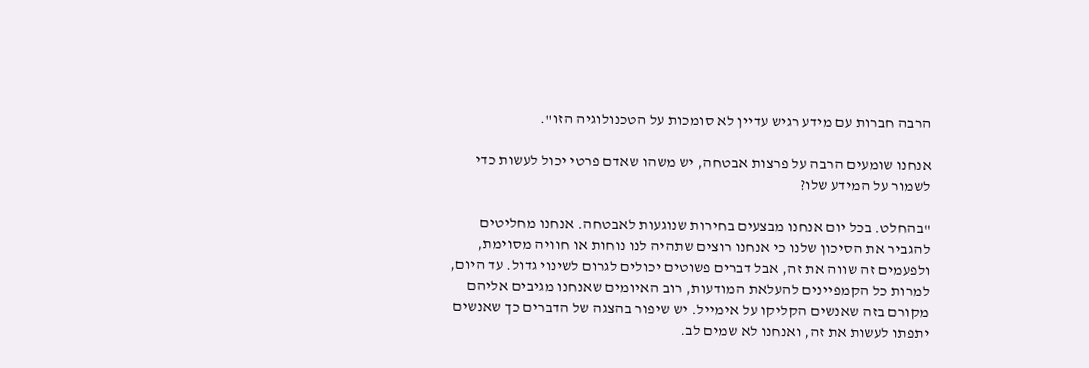הרבה חברות עם מידע רגיש עדיין לא סומכות על הטכנולוגיה הזו".

אנחנו שומעים הרבה על פרצות אבטחה, יש משהו שאדם פרטי יכול לעשות כדי לשמור על המידע שלו?

"בהחלט. בכל יום אנחנו מבצעים בחירות שנוגעות לאבטחה. אנחנו מחליטים להגביר את הסיכון שלנו כי אנחנו רוצים שתהיה לנו נוחות או חוויה מסוימת, ולפעמים זה שווה את זה, אבל דברים פשוטים יכולים לגרום לשינוי גדול. עד היום, למרות כל הקמפיינים להעלאת המודעות, רוב האיומים שאנחנו מגיבים אליהם מקורם בזה שאנשים הקליקו על אימייל. יש שיפור בהצגה של הדברים כך שאנשים יתפתו לעשות את זה, ואנחנו לא שמים לב.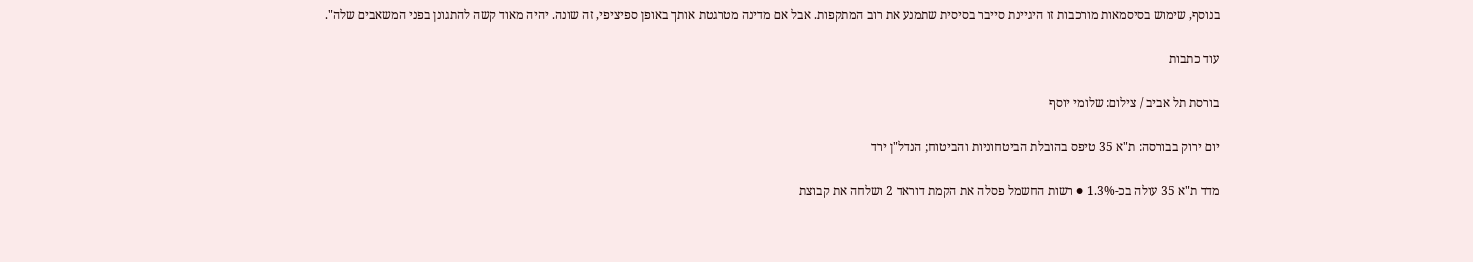בנוסף, שימוש בסיסמאות מורכבות זו היגיינת סייבר בסיסית שתמנע את רוב המתקפות. אבל אם מדינה מטרגטת אותך באופן ספיציפי, זה שונה. יהיה מאוד קשה להתגונן בפני המשאבים שלה".

עוד כתבות

בורסת תל אביב / צילום: שלומי יוסף

יום ירוק בבורסה: ת"א 35 טיפס בהובלת הביטחוניות והביטוח; הנדל"ן ירד

מדד ת"א 35 עולה בכ-1.3% ● רשות החשמל פסלה את הקמת דוראד 2 ושלחה את קבוצת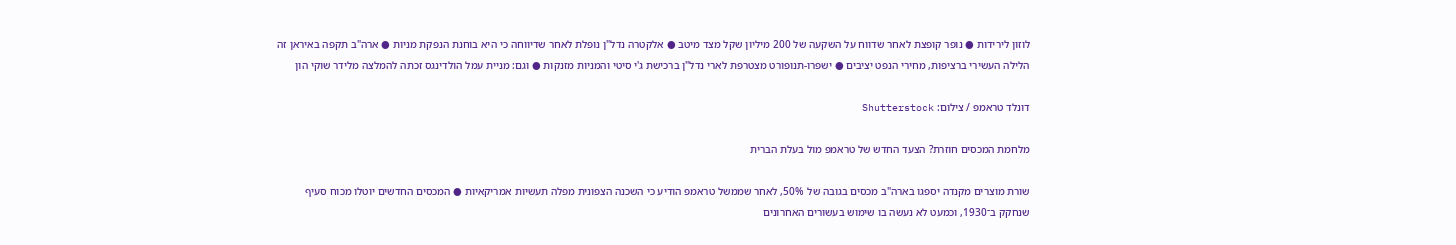לוזון לירידות ● נופר קופצת לאחר שדווח על השקעה של 200 מיליון שקל מצד מיטב ● אלקטרה נדל"ן נופלת לאחר שדיווחה כי היא בוחנת הנפקת מניות ● ארה"ב תקפה באיראן זה הלילה העשירי ברציפות, מחירי הנפט יציבים ● ישפרו-תנופורט מצטרפת לארי נדל"ן ברכישת ג'י סיטי והמניות מזנקות ● וגם: מניית עמל הולדינגס זכתה להמלצה מלידר שוקי הון

דונלד טראמפ / צילום: Shutterstock

מלחמת המכסים חוזרת? הצעד החדש של טראמפ מול בעלת הברית

שורת מוצרים מקנדה יספגו בארה"ב מכסים בגובה של 50%, לאחר שממשל טראמפ הודיע כי השכנה הצפונית מפלה תעשיות אמריקאיות ● המכסים החדשים יוטלו מכוח סעיף שנחקק ב־1930, וכמעט לא נעשה בו שימוש בעשורים האחרונים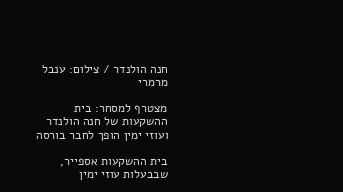חנה הולנדר / צילום: ענבל מרמרי

מצטרף למסחר: בית ההשקעות של חנה הולנדר ועוזי ימין הופך לחבר בורסה

בית ההשקעות אספייר, שבבעלות עוזי ימין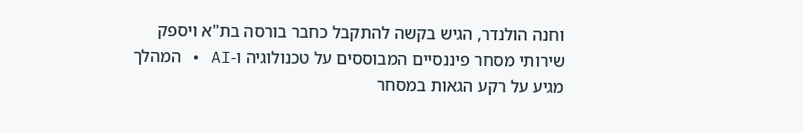וחנה הולנדר, הגיש בקשה להתקבל כחבר בורסה בת"א ויספק שירותי מסחר פיננסיים המבוססים על טכנולוגיה ו-AI • המהלך מגיע על רקע הגאות במסחר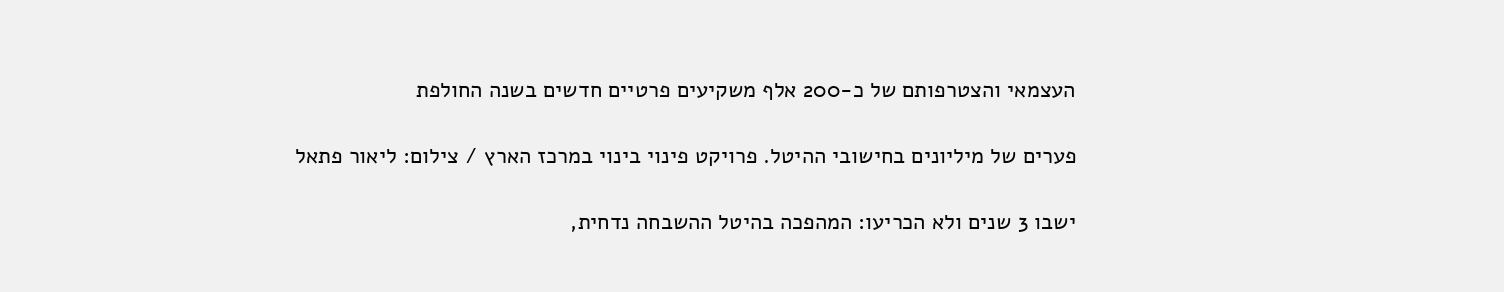העצמאי והצטרפותם של כ-200 אלף משקיעים פרטיים חדשים בשנה החולפת

פערים של מיליונים בחישובי ההיטל. פרויקט פינוי בינוי במרכז הארץ / צילום: ליאור פתאל

ישבו 3 שנים ולא הכריעו: המהפכה בהיטל ההשבחה נדחית,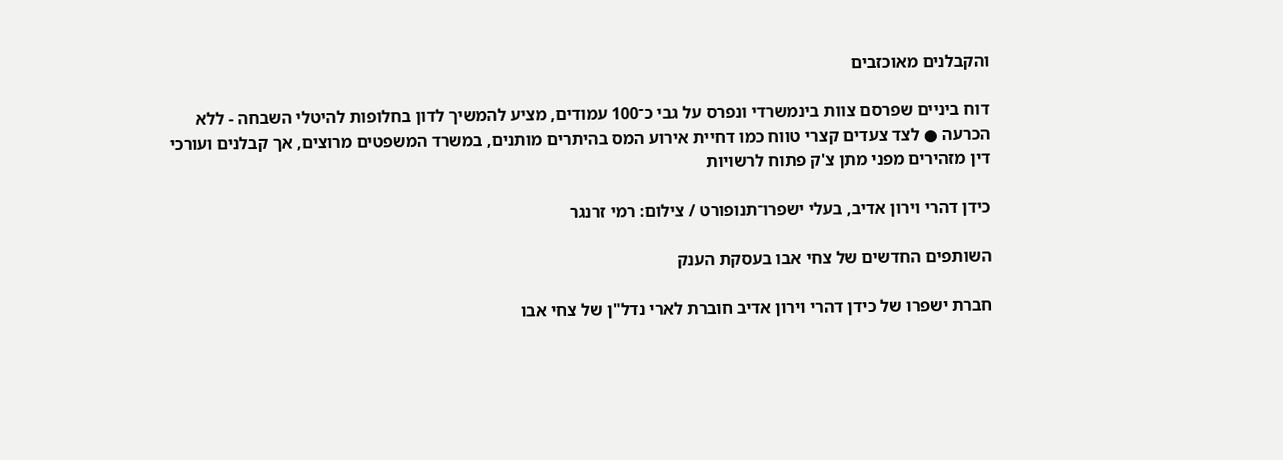והקבלנים מאוכזבים

דוח ביניים שפרסם צוות בינמשרדי ונפרס על גבי כ־100 עמודים, מציע להמשיך לדון בחלופות להיטלי השבחה - ללא הכרעה ● לצד צעדים קצרי טווח כמו דחיית אירוע המס בהיתרים מותנים, במשרד המשפטים מרוצים, אך קבלנים ועורכי דין מזהירים מפני מתן צ'ק פתוח לרשויות

כידן דהרי וירון אדיב, בעלי ישפרו־תנופורט / צילום: רמי זרנגר

השותפים החדשים של צחי אבו בעסקת הענק

חברת ישפרו של כידן דהרי וירון אדיב חוברת לארי נדל"ן של צחי אבו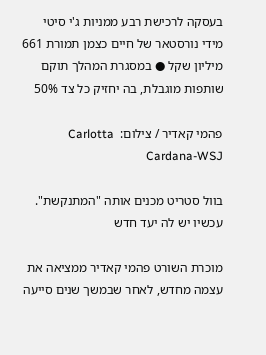בעסקה לרכישת רבע ממניות ג'י סיטי מידי נורסטאר של חיים כצמן תמורת 661 מיליון שקל ● במסגרת המהלך תוקם שותפות מוגבלת, בה יחזיק כל צד 50%

פהמי קאדיר / צילום:  Carlotta Cardana-WSJ

בוול סטריט מכנים אותה "המתנקשת". עכשיו יש לה יעד חדש

מוכרת השורט פהמי קאדיר ממציאה את עצמה מחדש, לאחר שבמשך שנים סייעה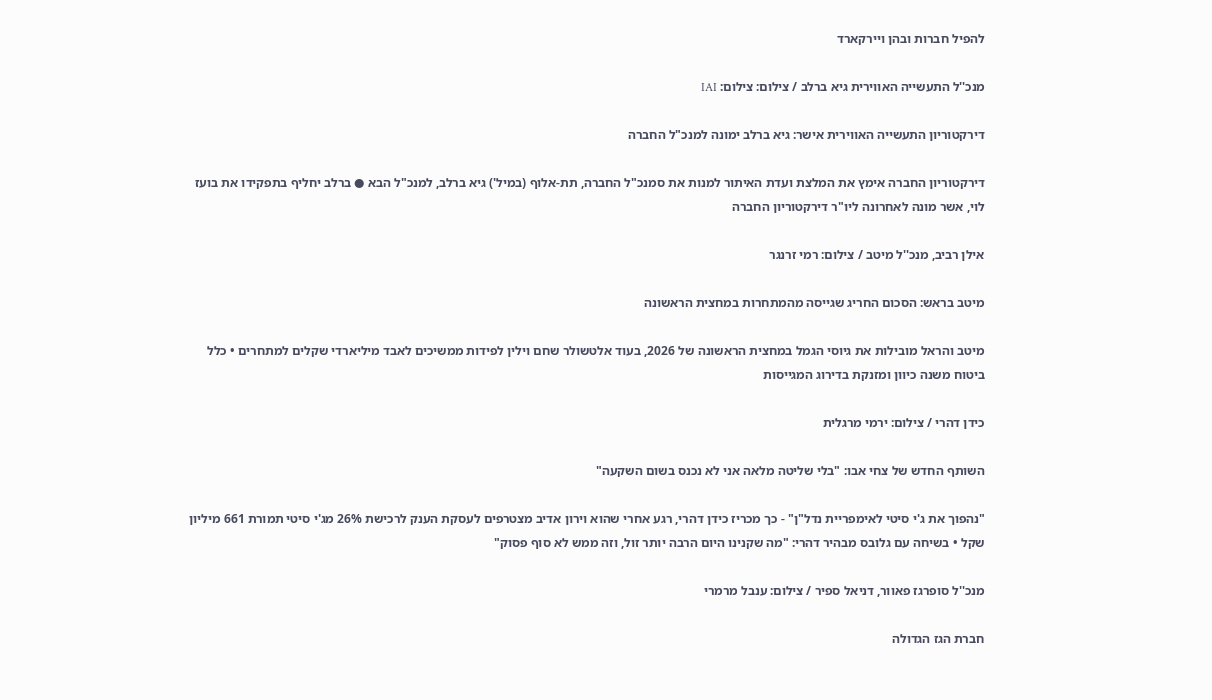להפיל חברות ובהן ויירקארד

מנכ''ל התעשייה האווירית גיא ברלב / צילום: צילום: IAI

דירקטוריון התעשייה האווירית אישר: גיא ברלב ימונה למנכ"ל החברה

דירקטוריון החברה אימץ את המלצת ועדת האיתור למנות את סמנכ"ל החברה, תת-אלוף (במיל') גיא ברלב, למנכ"ל הבא ● ברלב יחליף בתפקידו את בועז לוי, אשר מונה לאחרונה ליו"ר דירקטוריון החברה

אילן רביב, מנכ''ל מיטב / צילום: רמי זרנגר

מיטב בראש: הסכום החריג שגייסה מהמתחרות במחצית הראשונה

מיטב והראל מובילות את גיוסי הגמל במחצית הראשונה של 2026, בעוד אלטשולר שחם וילין לפידות ממשיכים לאבד מיליארדי שקלים למתחרים • כלל ביטוח משנה כיוון ומזנקת בדירוג המגייסות

כידן דהרי / צילום: ירמי מרגלית

השותף החדש של צחי אבו: "בלי שליטה מלאה אני לא נכנס בשום השקעה"

"נהפוך את ג'י סיטי לאימפריית נדל"ן" - כך מכריז כידן דהרי, רגע אחרי שהוא וירון אדיב מצטרפים לעסקת הענק לרכישת 26% מג'י סיטי תמורת 661 מיליון שקל • בשיחה עם גלובס מבהיר דהרי: "מה שקנינו היום הרבה יותר זול, וזה ממש לא סוף פסוק"

מנכ''ל סופרגז פאוור, דניאל ספיר / צילום: ענבל מרמרי

חברת הגז הגדולה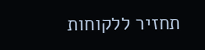תחזיר ללקוחות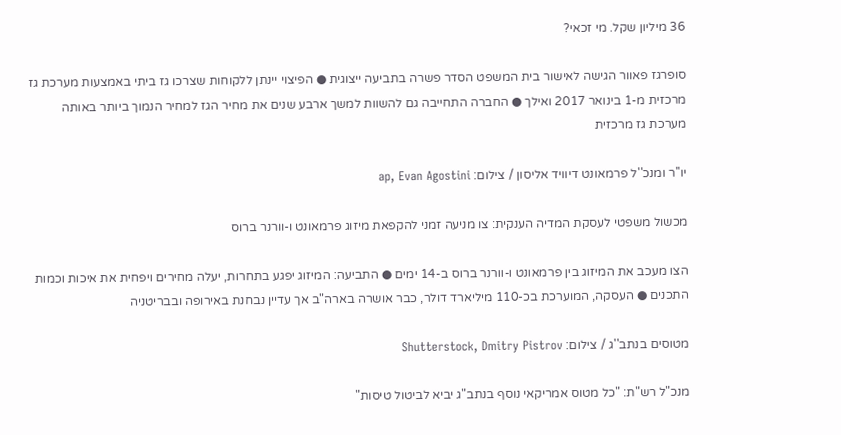36 מיליון שקל. מי זכאי?

סופרגז פאוור הגישה לאישור בית המשפט הסדר פשרה בתביעה ייצוגית ● הפיצוי יינתן ללקוחות שצרכו גז ביתי באמצעות מערכת גז מרכזית מ-1 בינואר 2017 ואילך ● החברה התחייבה גם להשוות למשך ארבע שנים את מחיר הגז למחיר הנמוך ביותר באותה מערכת גז מרכזית

יו''ר ומנכ''ל פרמאונט דיוויד אליסון / צילום: ap, Evan Agostini

מכשול משפטי לעסקת המדיה הענקית: צו מניעה זמני להקפאת מיזוג פרמאונט ו-וורנר ברוס

הצו מעכב את המיזוג בין פרמאונט ו-וורנר ברוס ב-14 ימים ● התביעה: המיזוג יפגע בתחרות, יעלה מחירים ויפחית את איכות וכמות התכנים ● העסקה, המוערכת בכ-110 מיליארד דולר, כבר אושרה בארה"ב אך עדיין נבחנת באירופה ובבריטניה

מטוסים בנתב''ג / צילום: Shutterstock, Dmitry Pistrov

מנכ"ל רש"ת: "כל מטוס אמריקאי נוסף בנתב"ג יביא לביטול טיסות"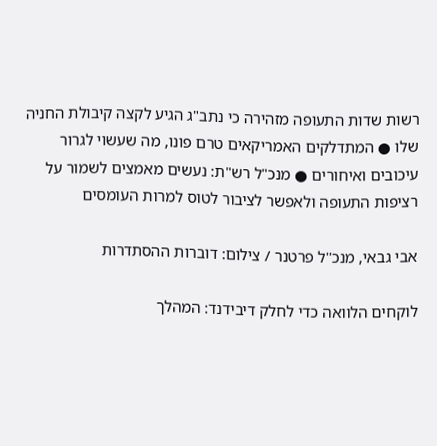רשות שדות התעופה מזהירה כי נתב"ג הגיע לקצה קיבולת החניה שלו ● המתדלקים האמריקאים טרם פונו, מה שעשוי לגרור עיכובים ואיחורים ● מנכ"ל רש"ת: נעשים מאמצים לשמור על רציפות התעופה ולאפשר לציבור לטוס למרות העומסים

אבי גבאי, מנכ''ל פרטנר / צילום: דוברות ההסתדרות

לוקחים הלוואה כדי לחלק דיבידנד: המהלך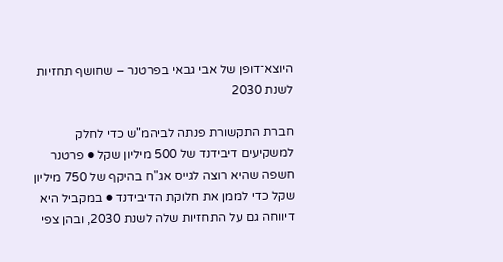היוצא־דופן של אבי גבאי בפרטנר – שחושף תחזיות לשנת 2030

חברת התקשורת פנתה לביהמ"ש כדי לחלק למשקיעים דיבידנד של 500 מיליון שקל ● פרטנר חשפה שהיא רוצה לגייס אג"ח בהיקף של 750 מיליון שקל כדי לממן את חלוקת הדיבידנד ● במקביל היא דיווחה גם על התחזיות שלה לשנת 2030, ובהן צפי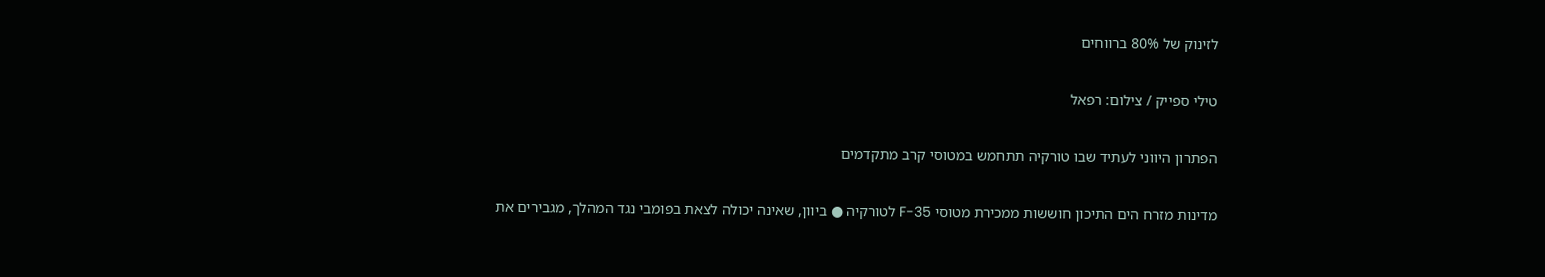לזינוק של 80% ברווחים

טילי ספייק / צילום: רפאל

הפתרון היווני לעתיד שבו טורקיה תתחמש במטוסי קרב מתקדמים

מדינות מזרח הים התיכון חוששות ממכירת מטוסי F-35 לטורקיה ● ביוון, שאינה יכולה לצאת בפומבי נגד המהלך, מגבירים את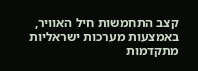קצב התחמשות חיל האוויר, באמצעות מערכות ישראליות מתקדמות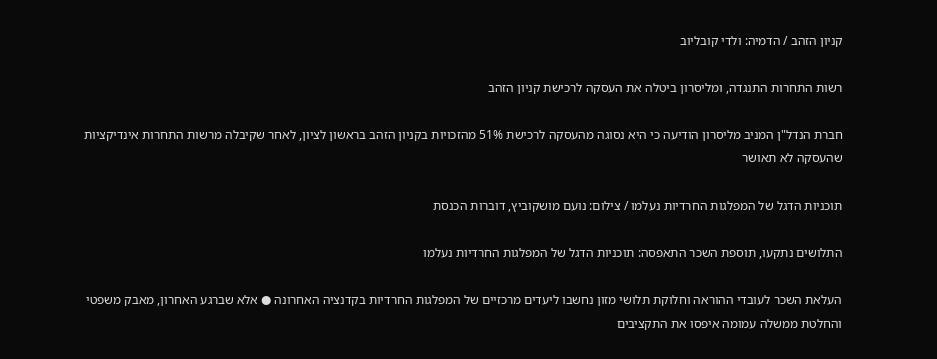קניון הזהב / הדמיה: ולדי קובליוב

רשות התחרות התנגדה, ומליסרון ביטלה את העסקה לרכישת קניון הזהב

חברת הנדל"ן המניב מליסרון הודיעה כי היא נסוגה מהעסקה לרכישת 51% מהזכויות בקניון הזהב בראשון לציון, לאחר שקיבלה מרשות התחרות אינדיקציות שהעסקה לא תאושר

תוכניות הדגל של המפלגות החרדיות נעלמו / צילום: נועם מושקוביץ, דוברות הכנסת

התלושים נתקעו, תוספת השכר התאפסה: תוכניות הדגל של המפלגות החרדיות נעלמו

העלאת השכר לעובדי ההוראה וחלוקת תלושי מזון נחשבו ליעדים מרכזיים של המפלגות החרדיות בקדנציה האחרונה ● אלא שברגע האחרון, מאבק משפטי והחלטת ממשלה עמומה איפסו את התקציבים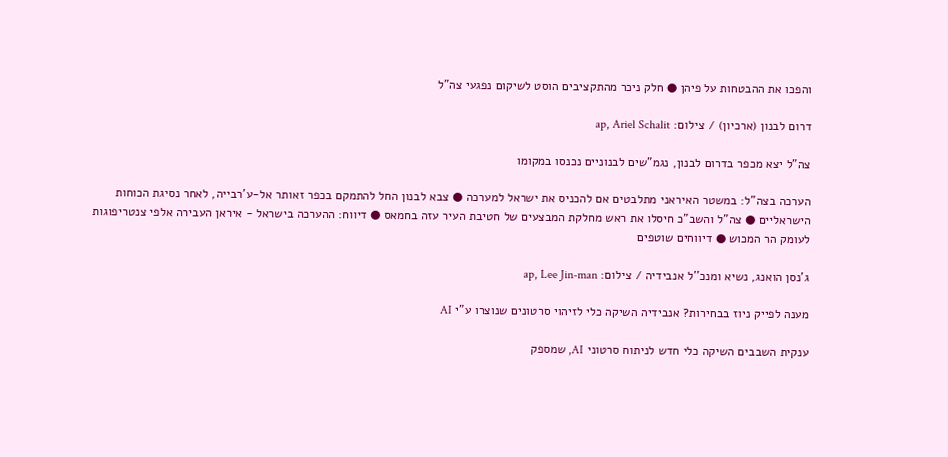והפכו את ההבטחות על פיהן ● חלק ניכר מהתקציבים הוסט לשיקום נפגעי צה"ל

דרום לבנון (ארכיון) / צילום: ap, Ariel Schalit

צה"ל יצא מכפר בדרום לבנון, נגמ"שים לבנוניים נכנסו במקומו

הערכה בצה"ל: במשטר האיראני מתלבטים אם להכניס את ישראל למערכה ● צבא לבנון החל להתמקם בכפר זאותר אל-ע'רבייה, לאחר נסיגת הכוחות הישראליים ● צה"ל והשב"כ חיסלו את ראש מחלקת המבצעים של חטיבת העיר עזה בחמאס ● דיווח: ההערכה בישראל - איראן העבירה אלפי צנטריפוגות לעומק הר המכוש ● דיווחים שוטפים

ג'נסן הואנג, נשיא ומנכ''ל אנבידיה / צילום: ap, Lee Jin-man

מענה לפייק ניוז בבחירות? אנבידיה השיקה כלי לזיהוי סרטונים שנוצרו ע"י AI

ענקית השבבים השיקה כלי חדש לניתוח סרטוני AI, שמספק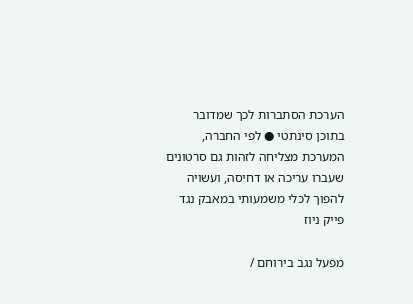הערכת הסתברות לכך שמדובר בתוכן סינתטי ● לפי החברה, המערכת מצליחה לזהות גם סרטונים שעברו עריכה או דחיסה, ועשויה להפוך לכלי משמעותי במאבק נגד פייק ניוז

מפעל נגב בירוחם /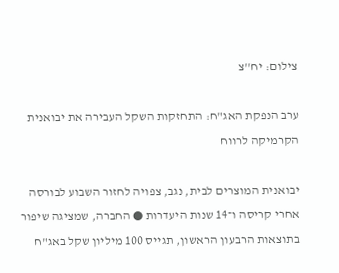צילום: יח''צ

ערב הנפקת האג"ח: התחזקות השקל העבירה את יבואנית הקרמיקה לרווח

יבואנית המוצרים לבית, נגב, צפויה לחזור השבוע לבורסה אחרי קריסה ו־14 שנות היעדרות ● החברה, שמציגה שיפור בתוצאות הרבעון הראשון, תגייס 100 מיליון שקל באג"ח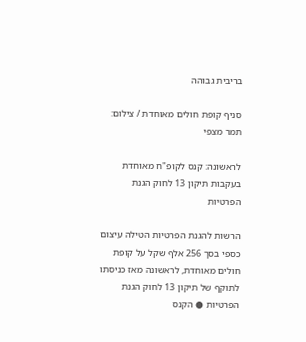בריבית גבוהה

סניף קופת חולים מאוחדת / צילום: תמר מצפי

לראשונה: קנס לקופ"ח מאוחדת בעקבות תיקון 13 לחוק הגנת הפרטיות

הרשות להגנת הפרטיות הטילה עיצום כספי בסך 256 אלף שקל על קופת חולים מאוחדת, לראשונה מאז כניסתו לתוקף של תיקון 13 לחוק הגנת הפרטיות ● הקנס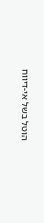הוטל בשל אי-דיווח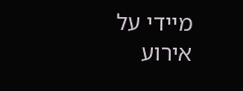מיידי על אירוע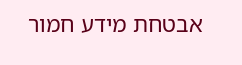אבטחת מידע חמור